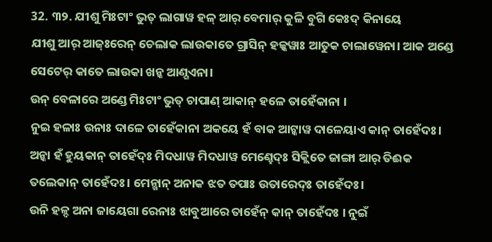32. ୩୨. ଯୀଶୁ ମିଃଟାଂ ଭୁତ୍ ଲାଗାୱ ହଳ୍ ଆର୍ ବେମାର୍ କୁଳି ବୁଗି କେଃଦ୍ କିନାୟେ
ଯୀଶୁ ଆର୍ ଆଜ୍ଃରେନ୍ ଚେଲାକ ଲାଉକାତେ ଗ୍ରାସିନ୍ ହଳ୍କୱାଃ ଆତୁକ ଚାଲାୱେନା। ଆକ ଅଣ୍ଡେ ସେଟେର୍ କାତେ ଲାଉକା ଖନ୍କ ଆଣ୍ଗଏନା।
ଉନ୍ ବେଳାରେ ଅଣ୍ଡେ ମିଃଟାଂ ଭୁତ୍ ଚାପାଣ୍ ଆକାନ୍ ହଳେ ତାହେଁକାନା ।
ନୁଇ ହଳାଃ ଉନାଃ ଦାଳେ ତାହେଁକାନା ଅକୟେ ହଁ ବାକ ଆଟ୍କାୱ ଦାଳେୟାଏ କାନ୍ ତାହେଁଦଃ। ଅନ୍କା ହଁ ହୁୟକାନ୍ ତାହେଁଦ୍ଃ ମିଦଧାୱ ମିଦଧାୱ ମେଣ୍ହେଦ୍ଃ ସିକ୍ଲିତେ ଜାଙ୍ଗା ଆର୍ ତିଈକ ତଲେକାନ୍ ତାହେଁଦଃ। ମେନ୍ଖାନ୍ ଅନାକ ଝତ ତପାଃ ଉତାରେଦ୍ଃ ତାହେଁଦଃ।
ଉନି ହଳ୍ଦ ଅନା ଜାୟେଗା ରେନାଃ ଝାବୁଆରେ ତାହେଁନ୍ କାନ୍ ତାହେଁଦଃ । ନୁଇଁ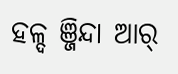ହଳ୍ଦ ଞ୍ଜିନ୍ଦା ଆର୍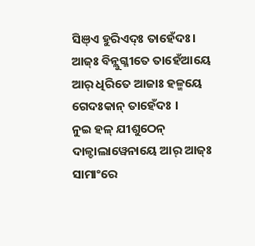ସିଞ୍ଏ ହୁରିଏଦ୍ଃ ତାହେଁଦଃ। ଆଜ୍ଃ ବିନ୍ଲୁଗ୍ଳୀତେ ତାହେଁଆୟେ ଆର୍ ଧିରିତେ ଆଜାଃ ହଳ୍ମୟେ ଗେଦଃକାନ୍ ତାହେଁଦଃ ।
ନୁଇ ହଳ୍ ଯୀଶୁଠେନ୍ ଦାଳ୍ଚାଲାୱେନାୟେ ଆର୍ ଆଜ୍ଃ ସାମାଂରେ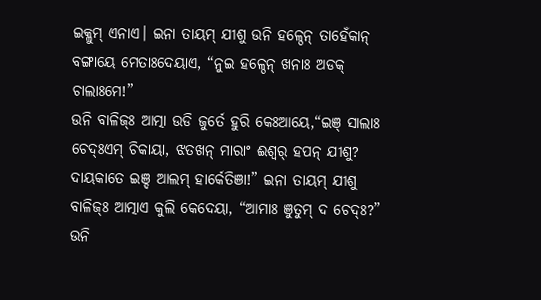ଇକ୍ଳୁମ୍ ଏନାଏ। ଇନା ତାୟମ୍ ଯୀଶୁ ଉନି ହଳ୍ଠେନ୍ ତାହେଁକାନ୍ ବଙ୍ଗାୟେ ମେତାଃଦେୟାଏ, “ନୁଇ ହଳ୍ଠେନ୍ ଖନାଃ ଅଡକ୍ ଚାଲାଃମେ!”
ଉନି ବାଳିଜ୍ଃ ଆତ୍ମା ଉଡି ଜୁର୍ତେ ହୁରି କେଃଆୟେ,“ଇଞ୍ ସାଲାଃ ଚେଦ୍ଃଏମ୍ ଚିକାୟା, ଝତଖନ୍ ମାରାଂ ଈଶ୍ୱର୍ ହପନ୍ ଯୀଶୁ? ଦାୟକାତେ ଇଞ୍ଦ ଆଲମ୍ ହାର୍କେତିଞା!” ଇନା ତାୟମ୍ ଯୀଶୁ ବାଳିଜ୍ଃ ଆତ୍ମାଏ କୁଲି କେଦେୟା, “ଆମାଃ ଞୁତୁମ୍ ଦ ଚେଦ୍ଃ?” ଉନି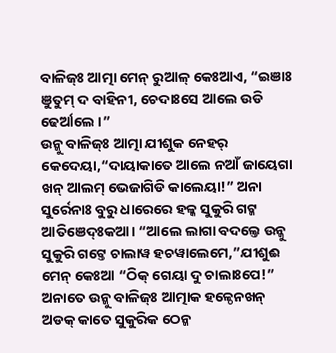ବାଳିଜ୍ଃ ଆତ୍ମା ମେନ୍ ରୁଆଳ୍ କେଃଆଏ, “ଇଞାଃ ଞୁତୁମ୍ ଦ ବାହିନୀ, ଚେଦାଃସେ ଆଲେ ଉଡି ଢେର୍ଆଲେ ।”
ଉନ୍କୁ ବାଳିଜ୍ଃ ଆତ୍ମା ଯୀଶୁକ ନେହର୍ କେଦେୟା,“ଦାୟାକାତେ ଆଲେ ନଆଁ ଜାୟେଗା ଖନ୍ ଆଲମ୍ ଭେଜାଗିଡି କାଲେୟା!” ଅନା ସୁର୍ରେନାଃ ବୁରୁ ଧାରେରେ ହଳ୍କ ସୁକୁରି ଗଟ୍କ ଆତିଞେଦ୍ଃକଆ। “ଆଲେ ଲାଗା ବଦଲ୍ତେ ଉନ୍କୁ ସୁକୁରି ଗଟ୍ତେ ଚାଲାୱ ହଚୱାଲେମେ,”ଯୀଶୁଈ ମେନ୍ କେଃଆ “ଠିକ୍ ଗେୟା ଦୁ ଚାଲାଃପେ!”
ଅନାତେ ଉନ୍କୁ ବାଳିଜ୍ଃ ଆତ୍ମାକ ହଳ୍ଠେନଖନ୍ ଅଡକ୍ କାତେ ସୁକୁରିକ ଠେନ୍କ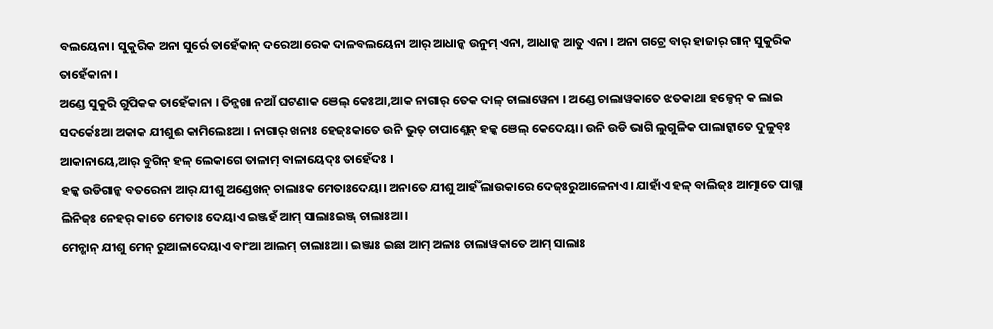ବଲୟେନା। ସୁକୁରିକ ଅନା ସୁର୍ରେ ତାହେଁକାନ୍ ଦରେଆ ରେକ ଦାଳବଲୟେନା ଆର୍ ଆଧାନ୍କ ଉନୁମ୍ ଏନା, ଆଧାନ୍କ ଆତୁ ଏନା । ଅନା ଗଟ୍ରେ ବାର୍ ହାଜାର୍ ଗାନ୍ ସୁକୁରିକ ତାହେଁକାନା ।
ଅଣ୍ଡେ ସୁକୁରି ଗୁପିକକ ତାହେଁକାନା । ତିନ୍ଜଖା ନଆଁ ଘଟଣାକ ଞେଲ୍ କେଃଆ,ଆକ ନାଗାର୍ ତେକ ଦାଳ୍ ଚାଲାୱେନା । ଅଣ୍ଡେ ଚାଲାୱକାତେ ଝତକାଥା ହଳ୍ଠେନ୍ କ ଲାଇ ସଦର୍କେଃଆ ଅକାକ ଯୀଶୁଈ କାମିଲେଃଆ । ନାଗାର୍ ଖନାଃ ହେଜ୍ଃକାତେ ଉନି ଭୁତ୍ ଚାପାଣ୍ଲେନ୍ ହଳ୍କ ଞେଲ୍ କେଦେୟା। ଉନି ଉଡି ଭାଗି ଲୁଗୁଳିକ ପାଲାଟ୍କାତେ ଦୁଳୁବ୍ଃ ଆକାନାୟେ,ଆର୍ ବୁଗିନ୍ ହଳ୍ ଲେକାଗେ ତାଳାମ୍ ବାଳାୟେଦ୍ଃ ତାହେଁଦଃ ।
ହଳ୍କ ଉଡିଗାନ୍କ ବତରେନା ଆର୍ ଯୀଶୁ ଅଣ୍ଡେଖନ୍ ଚାଲାଃକ ମେତାଃଦେୟା। ଅନାତେ ଯୀଶୁ ଆର୍ହଁ ଲାଉକାରେ ଦେଜ୍ଃରୁଆଳେନାଏ। ଯାହାଁଏ ହଳ୍ ବାଲିଜ୍ଃ ଆତ୍ମାତେ ପାଗ୍ଲା ଲିନିଜ୍ଃ ନେହର୍ କାତେ ମେତାଃ ଦେୟାଏ ଇଞ୍ଜହଁ ଆମ୍ ସାଲାଃଇଞ୍ଜ୍ ଚାଲାଃଆ।
ମେନ୍ଖାନ୍ ଯୀଶୁ ମେନ୍ ରୁଆଳାଦେୟାଏ ବାଂଆ ଆଲମ୍ ଚାଲାଃଆ। ଇଞ୍ଜାଃ ଇଛା ଆମ୍ ଅଳାଃ ଚାଲାୱକାତେ ଆମ୍ ସାଲାଃ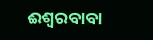ଈଶ୍ୱରବାବା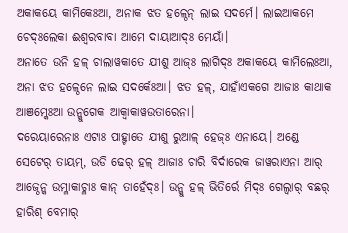ଅକାକୟେ କାମିକେଃଆ, ଅନାକ ଝତ ହଳ୍ଠେନ୍ ଲାଇ ସଦର୍ମେ। ଲାଇଆକମେ ଚେଦ୍ଃଲେକା ଈଶ୍ୱରବାବା ଆମେ ଦାୟାଆଦ୍ଃ ମେୟାଁ।
ଅନାତେ ଉନି ହଳ୍ ଚାଲାୱକାତେ ଯୀଶୁ ଆଜ୍ଃ ଲାଗିଦ୍ଃ ଅକାକୟେ କାମିଲେଃଆ, ଅନା ଝତ ହଳ୍ଠେନେ ଲାଇ ସଦର୍କେଃଆ। ଝତ ହଳ୍, ଯାହାଁଏକଗେ ଆଜାଃ କାଥାକ ଆଞମ୍କେଃଆ ଉନ୍କୁଗେକ ଆକ୍ବାକାୱଉତାରେନା।
ଦରେୟାରେନାଃ ଏଟାଃ ପାହ୍ଟାତେ ଯୀଶୁ ରୁଆଳ୍ ହେଜ୍ଃ ଏନାୟେ। ଅଣ୍ଡେ ସେଟେର୍ ତାୟମ୍, ଉଡି ଢେର୍ ହଳ୍ ଆଜାଃ ଚାରି ବିର୍ଦାରେକ ଜାୱରାଏନା ଆର୍ ଆଜ୍ଠେନ୍କ ଉମ୍ଳାକାଚ୍ଳାଃ କାନ୍ ତାହେଁଦ୍ଃ। ଉନ୍କୁ ହଳ୍ ଭିତିର୍ରେ ମିଦ୍ଃ ଗେଲ୍ବାର୍ ବଛର୍ ହାରିଶ୍ ବେମାର୍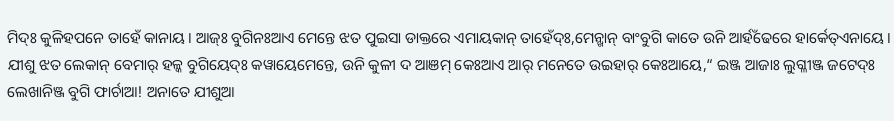ମିଦ୍ଃ କୁଳିହପନେ ତାହେଁ କାନାୟ। ଆଜ୍ଃ ବୁଗିନଃଆଏ ମେନ୍ତେ ଝତ ପୁଇସା ଡାକ୍ତରେ ଏମାୟକାନ୍ ତାହେଁଦ୍ଃ,ମେନ୍ଖାନ୍ ବାଂବୁଗି କାତେ ଉନି ଆର୍ହଁଢେରେ ହାର୍କେତ୍ଏନାୟେ।
ଯୀଶୁ ଝତ ଲେକାନ୍ ବେମାର୍ ହଳ୍କ ବୁଗିୟେଦ୍ଃ କୱାୟେମେନ୍ତେ, ଉନି କୁଳୀ ଦ ଆଞମ୍ କେଃଆଏ ଆର୍ ମନେତେ ଉଇହାର୍ କେଃଆୟେ,“ ଇଞ୍ଜ ଆଜାଃ ଲୁଗ୍ଳୀଞ୍ଜ ଜଟେଦ୍ଃ ଲେଖାନିଞ୍ଜ ବୁଗି ଫାର୍ଚାଆ! ଅନାତେ ଯୀଶୁଆ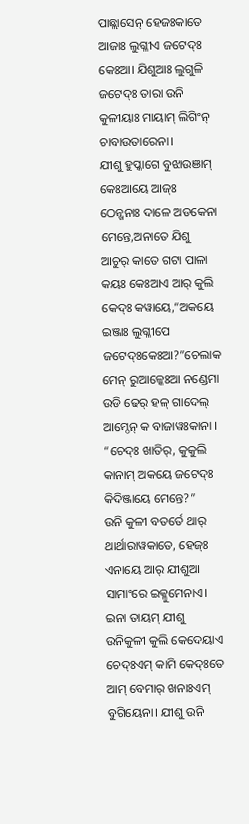ପାଛ୍ଲାସେନ୍ ହେଜଃକାତେ ଆଜାଃ ଲୁଗ୍ଳୀଏ ଜଟେଦ୍ଃ କେଃଆ। ଯିଶୁଆଃ ଲୁଗୁଳି ଜଟେଦ୍ଃ ତାରା ଉନି କୁଳୀୟାଃ ମାୟାମ୍ ଲିଗିଂନ୍ ଚାବାଉତାରେନା।
ଯୀଶୁ ହୁପ୍କାଗେ ବୁଝାଉଞାମ୍ କେଃଆୟେ ଆଜ୍ଃ ଠେନ୍ଖନାଃ ଦାଳେ ଅଡକେନା ମେନ୍ତେ,ଅନାତେ ଯିଶୁ ଆଚୁର୍ କାତେ ଗଟା ପାଳା କୟଃ କେଃଆଏ ଆର୍ କୁଲି କେଦ୍ଃ କୱାୟେ,“ଅକୟେ ଇଞ୍ଜାଃ ଲୁଗ୍ଳୀପେ ଜଟେଦ୍ଃକେଃଆ?”ଚେଲାକ ମେନ୍ ରୁଆଳ୍କେଃଆ ନଣ୍ଡେମା ଉଡି ଢେର୍ ହଳ୍ ଗାଦେଲ୍ ଆମ୍ଠେନ୍ କ ବାଜାୱଃକାନା । “ଚେଦ୍ଃ ଖାତିର୍, କୁକୁଲି କାନାମ୍ ଅକୟେ ଜଟେଦ୍ଃ କିଦିଞ୍ଜାୟେ ମେନ୍ତେ?”
ଉନି କୁଳୀ ବତର୍ତେ ଥାର୍ ଥାର୍ଥାରାୱକାତେ, ହେଜ୍ଃ ଏନାୟେ ଆର୍ ଯୀଶୁଆ ସାମାଂରେ ଇକ୍ଳୁମେନାଏ। ଇନା ତାୟମ୍ ଯୀଶୁ ଉନିକୁଳୀ କୁଲି କେଦେୟାଏ ଚେଦ୍ଃଏମ୍ କାମି କେଦ୍ଃତେ ଆମ୍ ବେମାର୍ ଖନାଃଏମ୍ ବୁଗିୟେନା। ଯୀଶୁ ଉନି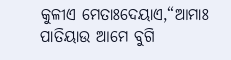କୁଳୀଏ ମେତାଃଦେୟାଏ,“ଆମାଃ ପାତିୟାଉ ଆମେ ବୁଗି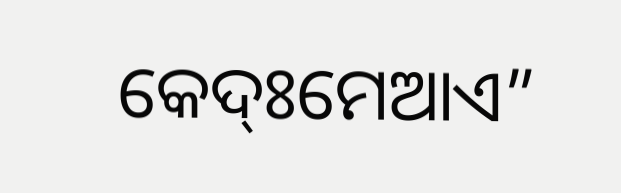କେଦ୍ଃମେଆଏ”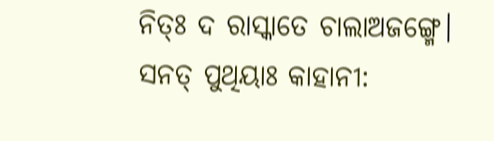ନିତ୍ଃ ଦ ରାସ୍କାତେ ଚାଲାଅଜଙ୍ଗ୍ମେ।
ସନତ୍ ପୁଥିୟାଃ କାହାନୀ: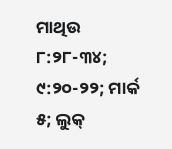ମାଥିଉ ୮:୨୮-୩୪; ୯:୨୦-୨୨; ମାର୍କ ୫; ଲୁକ୍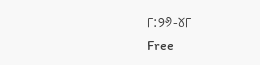୮:୨୬-୪୮
Free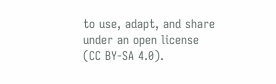to use, adapt, and share under an open license (CC BY-SA 4.0).